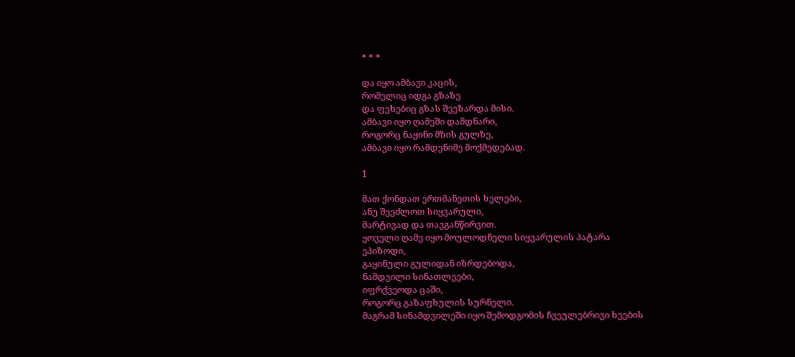* * *

და იყო ამბავი კაცის,
რომელიც იდგა გზაზე
და ფეხებიც გზას შეეზარდა მისი.
ამბავი იყო ღამეში დამდნარი,
როგორც ნაყინი მზის გულზე,
ამბავი იყო რამდენიმე მოქმედებად.

1

მათ ქონდათ ერთმანეთის ხელები,
ანუ შეეძლოთ სიყვარული,
მარტივად და თავგანწირვით.
ყოველი ღამე იყო მოულოდნელი სიყვარულის პატარა
ეპიზოდი,
გაყინული გულიდან იზრდებოდა,
ნამდვილი სინათლეები,
იფრქვეოდა ცაში,
როგორც გაზაფხულის სურნელი.
მაგრამ სინამდვილეში იყო შემოდგომის ჩვეულებრივი ხეების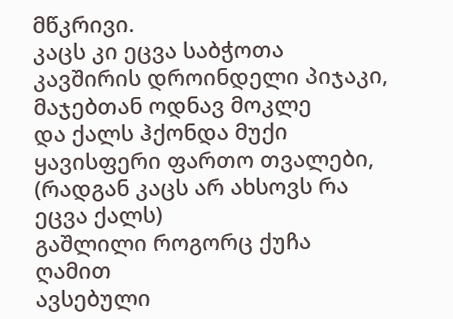მწკრივი.
კაცს კი ეცვა საბჭოთა კავშირის დროინდელი პიჯაკი,
მაჯებთან ოდნავ მოკლე
და ქალს ჰქონდა მუქი ყავისფერი ფართო თვალები,
(რადგან კაცს არ ახსოვს რა ეცვა ქალს)
გაშლილი როგორც ქუჩა ღამით
ავსებული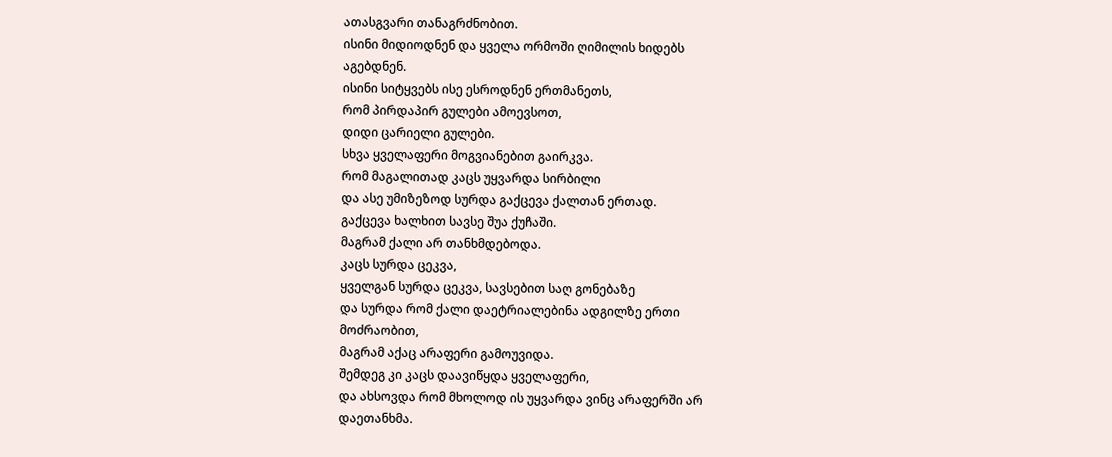ათასგვარი თანაგრძნობით.
ისინი მიდიოდნენ და ყველა ორმოში ღიმილის ხიდებს
აგებდნენ.
ისინი სიტყვებს ისე ესროდნენ ერთმანეთს,
რომ პირდაპირ გულები ამოევსოთ,
დიდი ცარიელი გულები.
სხვა ყველაფერი მოგვიანებით გაირკვა.
რომ მაგალითად კაცს უყვარდა სირბილი
და ასე უმიზეზოდ სურდა გაქცევა ქალთან ერთად.
გაქცევა ხალხით სავსე შუა ქუჩაში.
მაგრამ ქალი არ თანხმდებოდა.
კაცს სურდა ცეკვა,
ყველგან სურდა ცეკვა, სავსებით საღ გონებაზე
და სურდა რომ ქალი დაეტრიალებინა ადგილზე ერთი
მოძრაობით,
მაგრამ აქაც არაფერი გამოუვიდა.
შემდეგ კი კაცს დაავიწყდა ყველაფერი,
და ახსოვდა რომ მხოლოდ ის უყვარდა ვინც არაფერში არ
დაეთანხმა.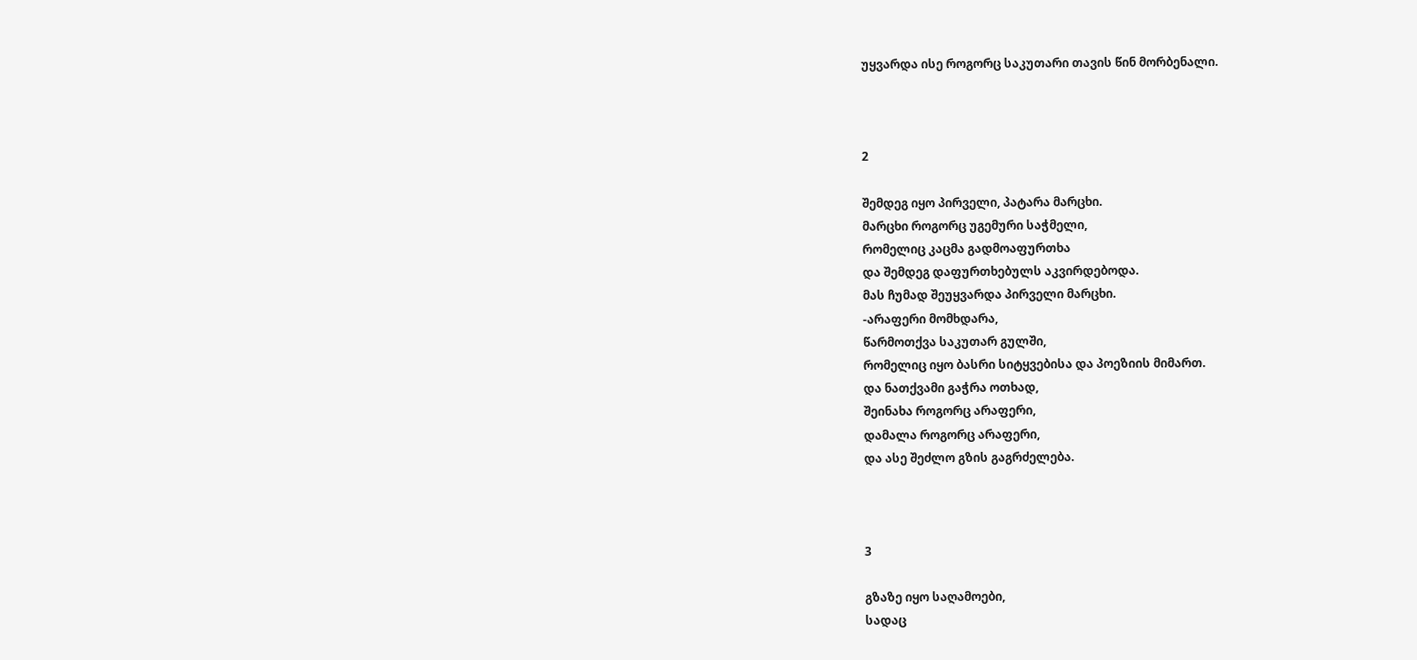უყვარდა ისე როგორც საკუთარი თავის წინ მორბენალი.



2

შემდეგ იყო პირველი, პატარა მარცხი.
მარცხი როგორც უგემური საჭმელი,
რომელიც კაცმა გადმოაფურთხა
და შემდეგ დაფურთხებულს აკვირდებოდა.
მას ჩუმად შეუყვარდა პირველი მარცხი.
-არაფერი მომხდარა,
წარმოთქვა საკუთარ გულში,
რომელიც იყო ბასრი სიტყვებისა და პოეზიის მიმართ.
და ნათქვამი გაჭრა ოთხად,
შეინახა როგორც არაფერი,
დამალა როგორც არაფერი,
და ასე შეძლო გზის გაგრძელება.



3

გზაზე იყო საღამოები,
სადაც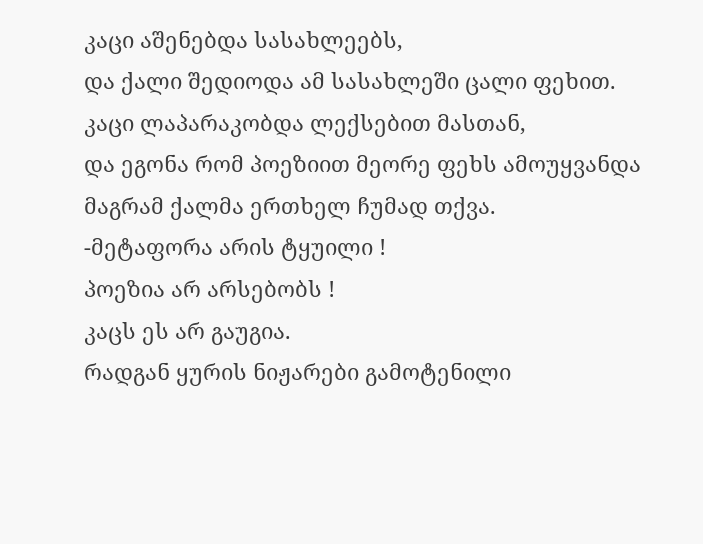კაცი აშენებდა სასახლეებს,
და ქალი შედიოდა ამ სასახლეში ცალი ფეხით.
კაცი ლაპარაკობდა ლექსებით მასთან,
და ეგონა რომ პოეზიით მეორე ფეხს ამოუყვანდა
მაგრამ ქალმა ერთხელ ჩუმად თქვა.
-მეტაფორა არის ტყუილი !
პოეზია არ არსებობს !
კაცს ეს არ გაუგია.
რადგან ყურის ნიჟარები გამოტენილი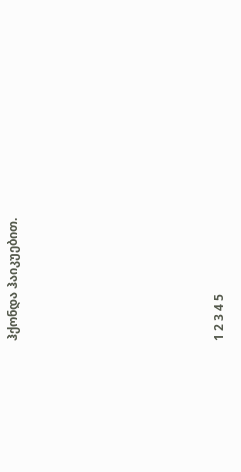ჰქონდა ჰაიკუებით.







1 2 3 4 5